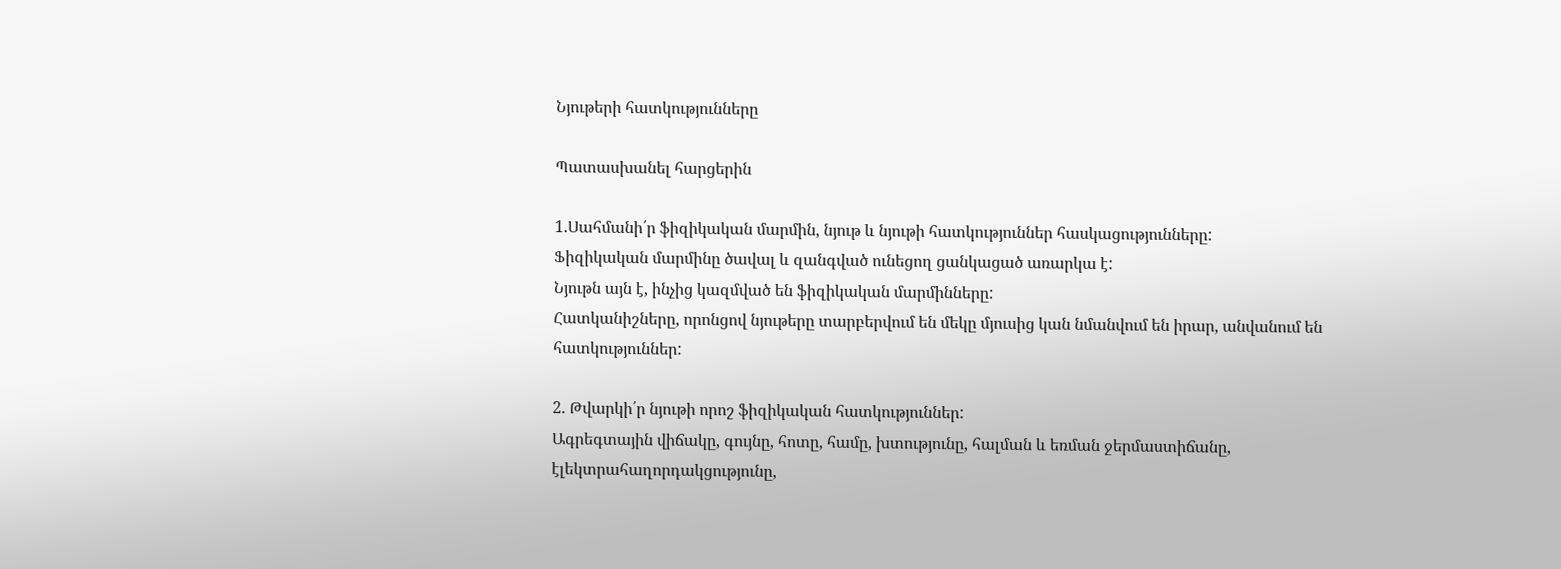Նյութերի հատկությունները

Պատասխանել հարցերին

1.Սահմանի՛ր ֆիզիկական մարմին, նյութ և նյութի հատկություններ հասկացությունները:
Ֆիզիկական մարմինը ծավալ և զանգված ունեցող ցանկացած առարկա է:
Նյութն այն է, ինչից կազմված են ֆիզիկական մարմինները:
Հատկանիշները, որոնցով նյութերը տարբերվում են մեկը մյուսից կան նմանվում են իրար, անվանում են հատկություններ:

2. Թվարկի՛ր նյութի որոշ ֆիզիկական հատկություններ:
Ագրեգտային վիճակը, գույնը, հոտը, համը, խտությունը, հալման և եռման ջերմաստիճանը, էլեկտրահաղորդակցությունը,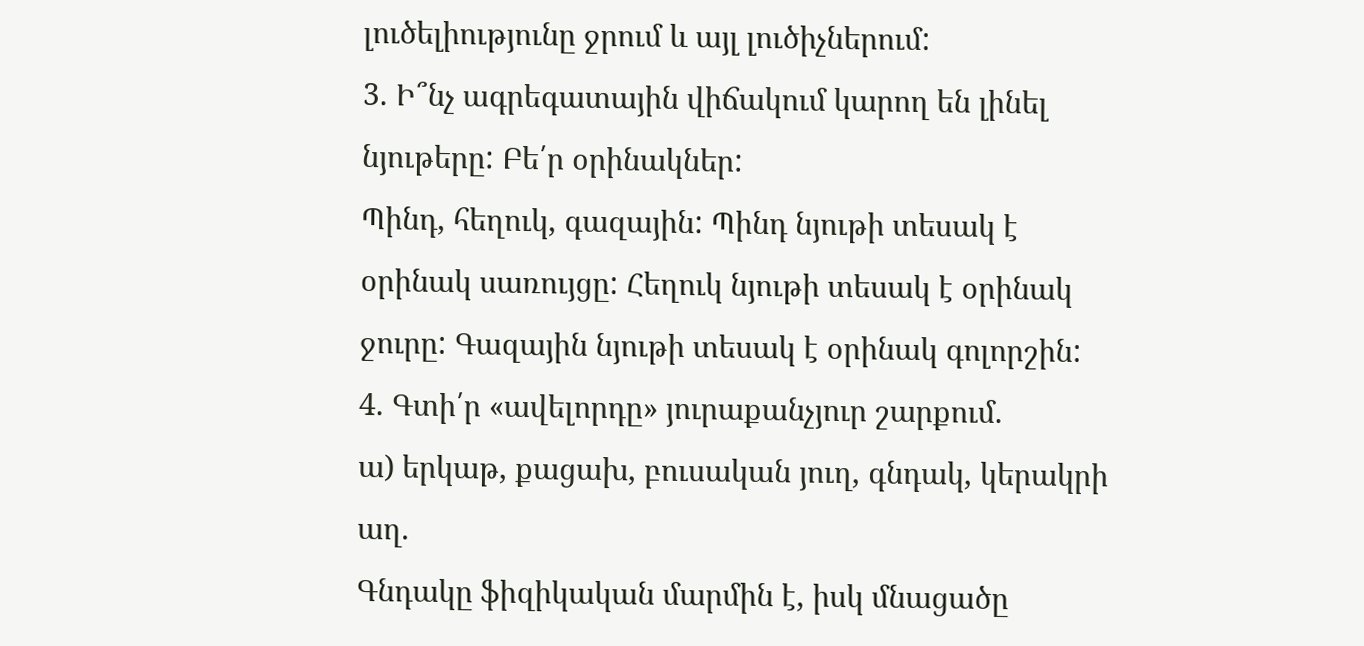լուծելիությունը ջրում և այլ լուծիչներում:
3. Ի՞նչ ագրեգատային վիճակում կարող են լինել նյութերը: Բե՛ր օրինակներ:
Պինդ, հեղուկ, գազային: Պինդ նյութի տեսակ է օրինակ սառույցը: Հեղուկ նյութի տեսակ է օրինակ ջուրը: Գազային նյութի տեսակ է օրինակ գոլորշին:
4. Գտի՛ր «ավելորդը» յուրաքանչյուր շարքում.
ա) երկաթ, քացախ, բուսական յուղ, գնդակ, կերակրի աղ.
Գնդակը ֆիզիկական մարմին է, իսկ մնացածը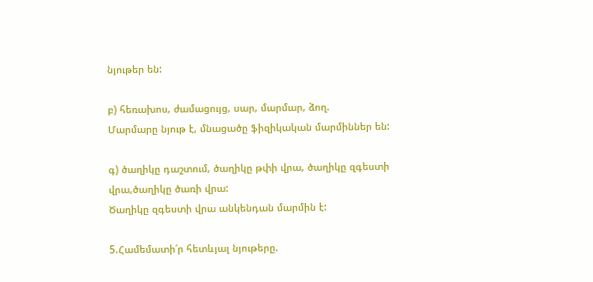նյութեր են:

բ) հեռախոս, ժամացույց, սար, մարմար, ձող.
Մարմարը նյութ է, մնացածը ֆիզիկական մարմիններ են:

գ) ծաղիկը դաշտում, ծաղիկը թփի վրա, ծաղիկը զգեստի վրա,ծաղիկը ծառի վրա:
Ծաղիկը զգեստի վրա անկենդան մարմին է:

5.Համեմատի՛ր հետևյալ նյութերը.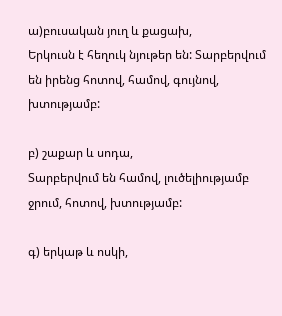ա)բուսական յուղ և քացախ,
Երկուսն է հեղուկ նյութեր են: Տարբերվում են իրենց հոտով, համով, գույնով, խտությամբ:

բ) շաքար և սոդա,
Տարբերվում են համով, լուծելիությամբ ջրում, հոտով, խտությամբ:

գ) երկաթ և ոսկի,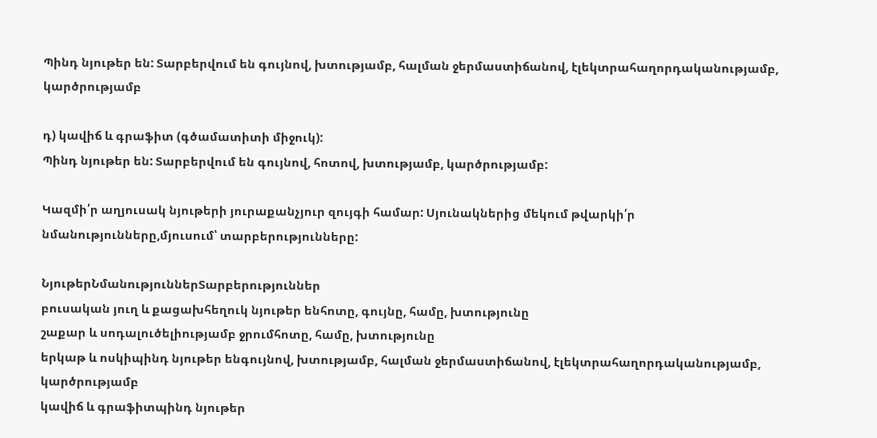Պինդ նյութեր են: Տարբերվում են գույնով, խտությամբ, հալման ջերմաստիճանով, էլեկտրահաղորդականությամբ, կարծրությամբ

դ) կավիճ և գրաֆիտ (գծամատիտի միջուկ):
Պինդ նյութեր են: Տարբերվում են գույնով, հոտով, խտությամբ, կարծրությամբ:

Կազմի՛ր աղյուսակ նյութերի յուրաքանչյուր զույգի համար: Սյունակներից մեկում թվարկի՛ր նմանությունները,մյուսում՝ տարբերությունները:

ՆյութերՆմանություններՏարբերություններ
բուսական յուղ և քացախհեղուկ նյութեր ենհոտը, գույնը, համը, խտությունը
շաքար և սոդալուծելիությամբ ջրումհոտը, համը, խտությունը
երկաթ և ոսկիպինդ նյութեր ենգույնով, խտությամբ, հալման ջերմաստիճանով, էլեկտրահաղորդականությամբ, կարծրությամբ
կավիճ և գրաֆիտպինդ նյութեր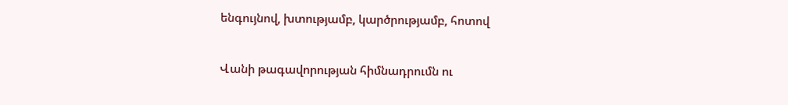ենգույնով, խտությամբ, կարծրությամբ, հոտով

Վանի թագավորության հիմնադրումն ու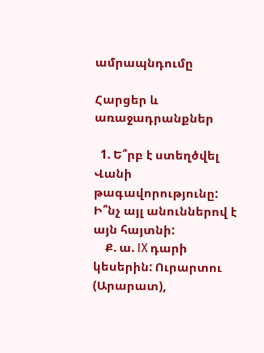ամրապնդումը

Հարցեր և առաջադրանքներ

  1. Ե՞րբ է ստեղծվել Վանի թագավորությունը: Ի՞նչ այլ անուններով է այն հայտնի:
    Ք. ա. IX դարի կեսերին: Ուրարտու (Արարատ),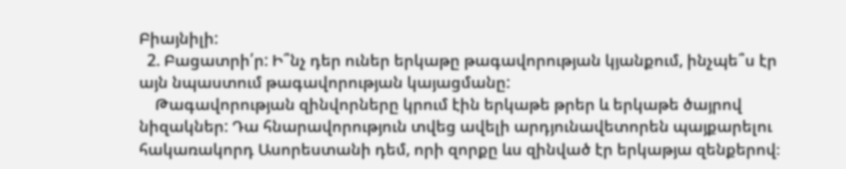Բիայնիլի:
  2. Բացատրի՛ր: Ի՞նչ դեր ուներ երկաթը թագավորության կյանքում, ինչպե՞ս էր այն նպաստում թագավորության կայացմանը:
    Թագավորության զինվորները կրում էին երկաթե թրեր և երկաթե ծայրով նիզակներ: Դա հնարավորություն տվեց ավելի արդյունավետորեն պայքարելու հակառակորդ Ասորեստանի դեմ, որի զորքը ևս զինված էր երկաթյա զենքերով։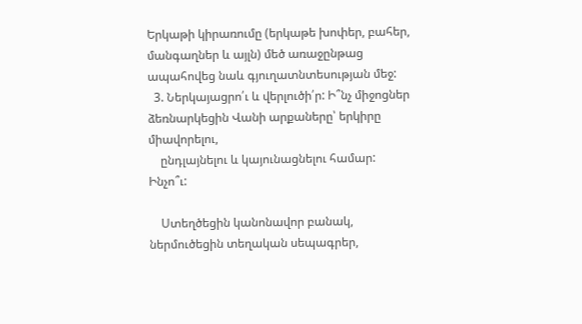Երկաթի կիրառումը (երկաթե խոփեր, բահեր, մանգաղներ և այլն) մեծ առաջընթաց ապահովեց նաև գյուղատնտեսության մեջ:
  3. Ներկայացրո՛ւ և վերլուծի՛ր: Ի՞նչ միջոցներ ձեռնարկեցին Վանի արքաները՝ երկիրը միավորելու,
    ընդլայնելու և կայունացնելու համար: Ինչո՞ւ:

    Ստեղծեցին կանոնավոր բանակ, ներմուծեցին տեղական սեպագրեր,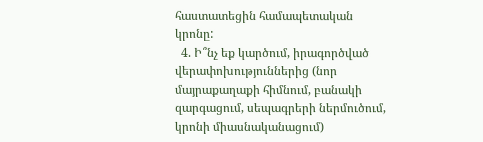հաստատեցին համապետական կրոնը:
  4. Ի՞նչ եք կարծում, իրագործված վերափոխություններից (նոր մայրաքաղաքի հիմնում, բանակի զարգացում, սեպագրերի ներմուծում, կրոնի միասնականացում)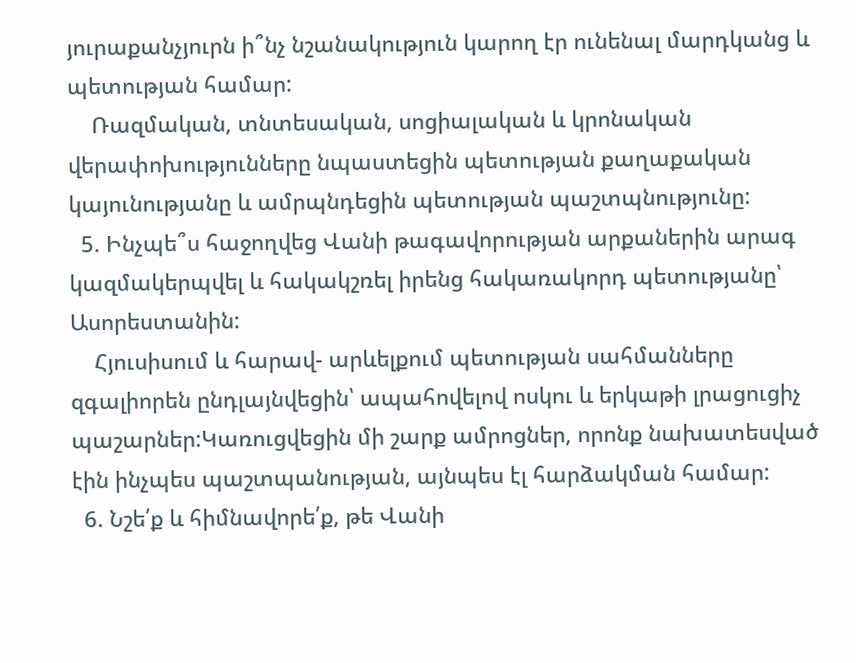յուրաքանչյուրն ի՞նչ նշանակություն կարող էր ունենալ մարդկանց և պետության համար:
    Ռազմական, տնտեսական, սոցիալական և կրոնական վերափոխությունները նպաստեցին պետության քաղաքական կայունությանը և ամրպնդեցին պետության պաշտպնությունը:
  5. Ինչպե՞ս հաջողվեց Վանի թագավորության արքաներին արագ կազմակերպվել և հակակշռել իրենց հակառակորդ պետությանը՝ Ասորեստանին:
    Հյուսիսում և հարավ- արևելքում պետության սահմանները զգալիորեն ընդլայնվեցին՝ ապահովելով ոսկու և երկաթի լրացուցիչ պաշարներ:Կառուցվեցին մի շարք ամրոցներ, որոնք նախատեսված էին ինչպես պաշտպանության, այնպես էլ հարձակման համար:
  6. Նշե՛ք և հիմնավորե՛ք, թե Վանի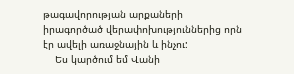թագավորության արքաների իրագործած վերափոխություններից որն էր ավելի առաջնային և ինչու:
    Ես կարծում եմ Վանի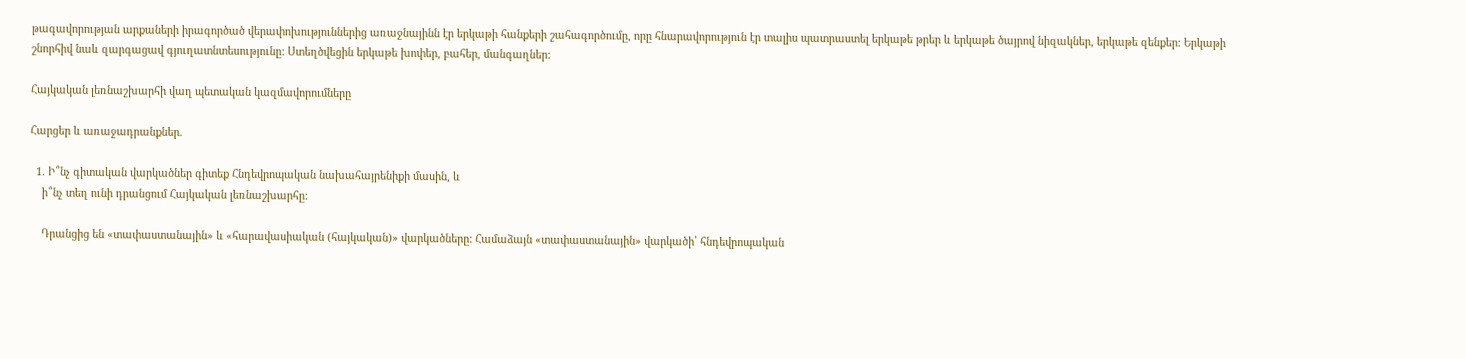թագավորության արքաների իրագործած վերափոխություններից առաջնայինն էր երկաթի հանքերի շահագործումը, որը հնարավորություն էր տալիս պատրաստել երկաթե թրեր և երկաթե ծայրով նիզակներ, երկաթե զենքեր: Երկաթի շնորհիվ նաև զարգացավ գյուղատնտեսությունը: Ստեղծվեցին երկաթե խոփեր, բահեր, մանգաղներ:

Հայկական լեռնաշխարհի վաղ պետական կազմավորումները

Հարցեր և առաջադրանքներ.

  1. Ի՞նչ գիտական վարկածներ գիտեք Հնդեվրոպական նախահայրենիքի մասին, և
    ի՞նչ տեղ ունի դրանցում Հայկական լեռնաշխարհը:

    Դրանցից են «տափաստանային» և «հարավասիական (հայկական)» վարկածները: Համաձայն «տափաստանային» վարկածի՝ հնդեվրոպական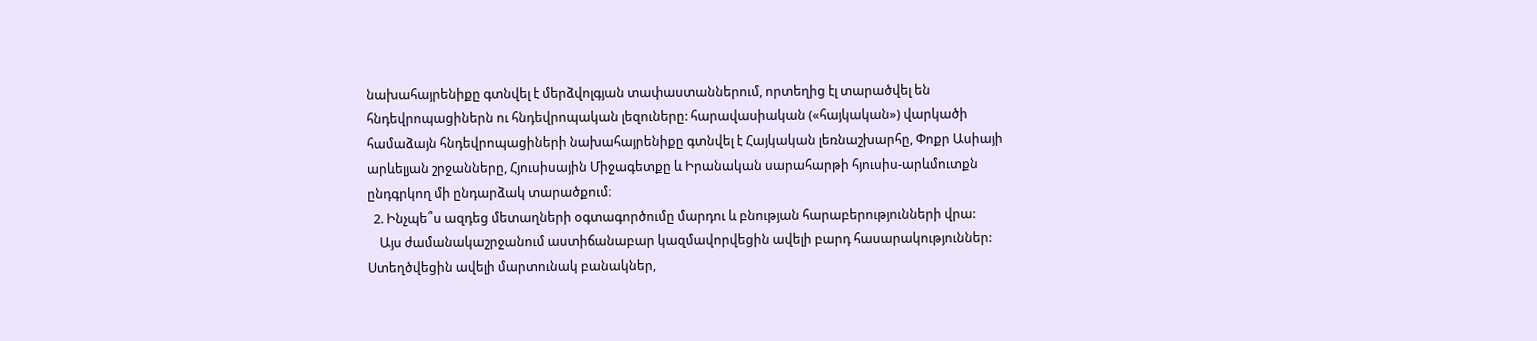նախահայրենիքը գտնվել է մերձվոլգյան տափաստաններում, որտեղից էլ տարածվել են հնդեվրոպացիներն ու հնդեվրոպական լեզուները: հարավասիական («հայկական») վարկածի համաձայն հնդեվրոպացիների նախահայրենիքը գտնվել է Հայկական լեռնաշխարհը, Փոքր Ասիայի արևելյան շրջանները, Հյուսիսային Միջագետքը և Իրանական սարահարթի հյուսիս-արևմուտքն ընդգրկող մի ընդարձակ տարածքում։
  2. Ինչպե՞ս ազդեց մետաղների օգտագործումը մարդու և բնության հարաբերությունների վրա:
    Այս ժամանակաշրջանում աստիճանաբար կազմավորվեցին ավելի բարդ հասարակություններ: Ստեղծվեցին ավելի մարտունակ բանակներ,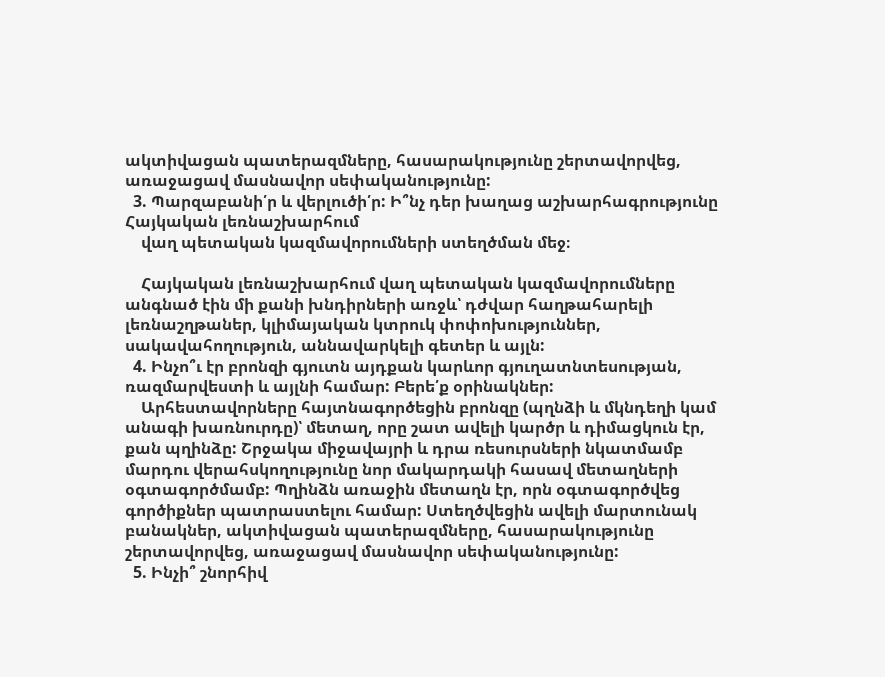ակտիվացան պատերազմները, հասարակությունը շերտավորվեց, առաջացավ մասնավոր սեփականությունը:
  3. Պարզաբանի՛ր և վերլուծի՛ր: Ի՞նչ դեր խաղաց աշխարհագրությունը Հայկական լեռնաշխարհում
    վաղ պետական կազմավորումների ստեղծման մեջ։

    Հայկական լեռնաշխարհում վաղ պետական կազմավորումները անգնած էին մի քանի խնդիրների առջև՝ դժվար հաղթահարելի լեռնաշղթաներ, կլիմայական կտրուկ փոփոխություններ, սակավահողություն, աննավարկելի գետեր և այլն:
  4. Ինչո՞ւ էր բրոնզի գյուտն այդքան կարևոր գյուղատնտեսության, ռազմարվեստի և այլնի համար: Բերե՛ք օրինակներ:
    Արհեստավորները հայտնագործեցին բրոնզը (պղնձի և մկնդեղի կամ անագի խառնուրդը)՝ մետաղ, որը շատ ավելի կարծր և դիմացկուն էր, քան պղինձը: Շրջակա միջավայրի և դրա ռեսուրսների նկատմամբ մարդու վերահսկողությունը նոր մակարդակի հասավ մետաղների օգտագործմամբ: Պղինձն առաջին մետաղն էր, որն օգտագործվեց գործիքներ պատրաստելու համար: Ստեղծվեցին ավելի մարտունակ բանակներ, ակտիվացան պատերազմները, հասարակությունը շերտավորվեց, առաջացավ մասնավոր սեփականությունը:
  5. Ինչի՞ շնորհիվ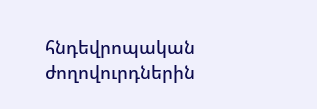հնդեվրոպական ժողովուրդներին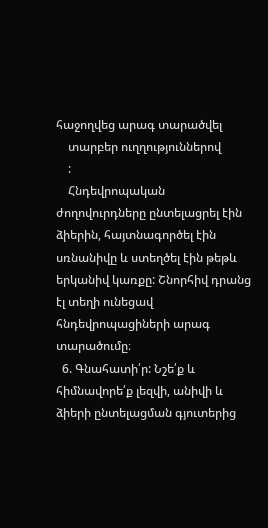հաջողվեց արագ տարածվել
    տարբեր ուղղություններով
    :
    Հնդեվրոպական ժողովուրդները ընտելացրել էին ձիերին, հայտնագործել էին սռնանիվը և ստեղծել էին թեթև երկանիվ կառքը: Շնորհիվ դրանց էլ տեղի ունեցավ հնդեվրոպացիների արագ տարածումը։
  6. Գնահատի՛ր: Նշե՛ք և հիմնավորե՛ք լեզվի, անիվի և ձիերի ընտելացման գյուտերից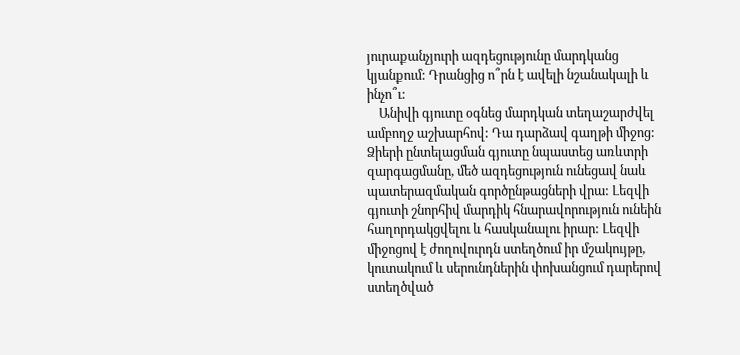յուրաքանչյուրի ազդեցությունը մարդկանց կյանքում: Դրանցից ո՞րն է ավելի նշանակալի և ինչո՞ւ:
    Անիվի գյուտը օգնեց մարդկան տեղաշարժվել ամբողջ աշխարհով: Դա դարձավ գաղթի միջոց: Ձիերի ընտելացման գյուտը նպաստեց առևտրի զարգացմանը, մեծ ազդեցություն ունեցավ նաև պատերազմական գործընթացների վրա: Լեզվի գյուտի շնորհիվ մարդիկ հնարավորություն ունեին հաղորդակցվելու և հասկանալու իրար: Լեզվի միջոցով է ժողովուրդն ստեղծում իր մշակույթը, կուտակում և սերունդներին փոխանցում դարերով ստեղծված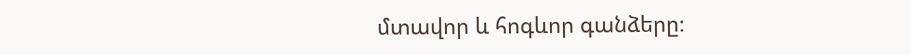մտավոր և հոգևոր գանձերը։